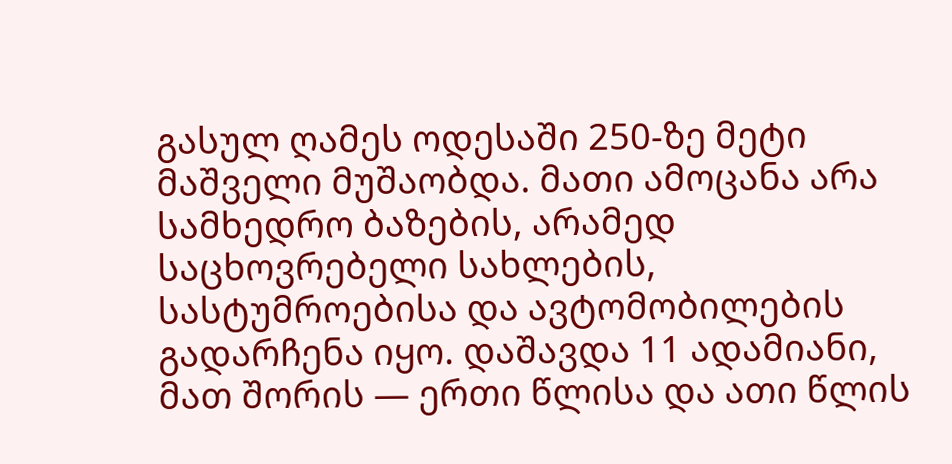გასულ ღამეს ოდესაში 250-ზე მეტი მაშველი მუშაობდა. მათი ამოცანა არა სამხედრო ბაზების, არამედ საცხოვრებელი სახლების, სასტუმროებისა და ავტომობილების გადარჩენა იყო. დაშავდა 11 ადამიანი, მათ შორის — ერთი წლისა და ათი წლის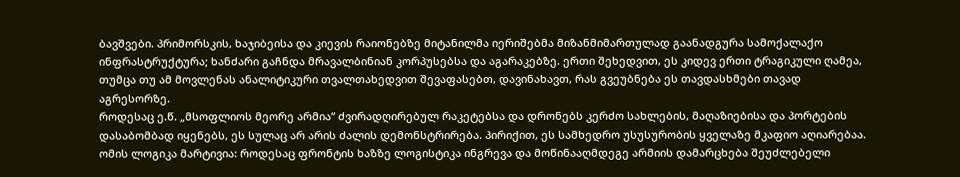ბავშვები. პრიმორსკის, ხაჯიბეისა და კიევის რაიონებზე მიტანილმა იერიშებმა მიზანმიმართულად გაანადგურა სამოქალაქო ინფრასტრუქტურა; ხანძარი გაჩნდა მრავალბინიან კორპუსებსა და აგარაკებზე. ერთი შეხედვით, ეს კიდევ ერთი ტრაგიკული ღამეა, თუმცა თუ ამ მოვლენას ანალიტიკური თვალთახედვით შევაფასებთ, დავინახავთ, რას გვეუბნება ეს თავდასხმები თავად აგრესორზე.
როდესაც ე.წ. „მსოფლიოს მეორე არმია“ ძვირადღირებულ რაკეტებსა და დრონებს კერძო სახლების, მაღაზიებისა და პორტების დასაბომბად იყენებს, ეს სულაც არ არის ძალის დემონსტრირება. პირიქით, ეს სამხედრო უსუსურობის ყველაზე მკაფიო აღიარებაა. ომის ლოგიკა მარტივია: როდესაც ფრონტის ხაზზე ლოგისტიკა ინგრევა და მოწინააღმდეგე არმიის დამარცხება შეუძლებელი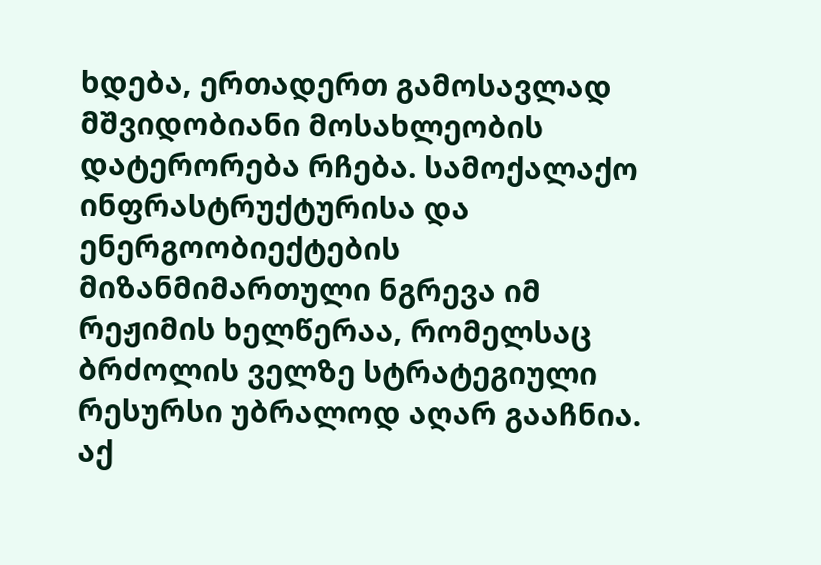ხდება, ერთადერთ გამოსავლად მშვიდობიანი მოსახლეობის დატერორება რჩება. სამოქალაქო ინფრასტრუქტურისა და ენერგოობიექტების მიზანმიმართული ნგრევა იმ რეჟიმის ხელწერაა, რომელსაც ბრძოლის ველზე სტრატეგიული რესურსი უბრალოდ აღარ გააჩნია.
აქ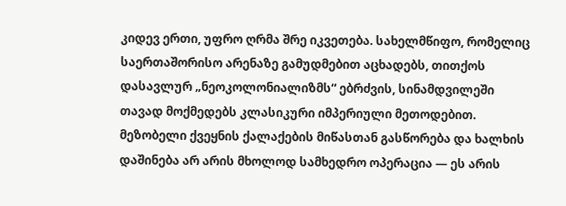კიდევ ერთი, უფრო ღრმა შრე იკვეთება. სახელმწიფო, რომელიც საერთაშორისო არენაზე გამუდმებით აცხადებს, თითქოს დასავლურ „ნეოკოლონიალიზმს“ ებრძვის, სინამდვილეში თავად მოქმედებს კლასიკური იმპერიული მეთოდებით. მეზობელი ქვეყნის ქალაქების მიწასთან გასწორება და ხალხის დაშინება არ არის მხოლოდ სამხედრო ოპერაცია — ეს არის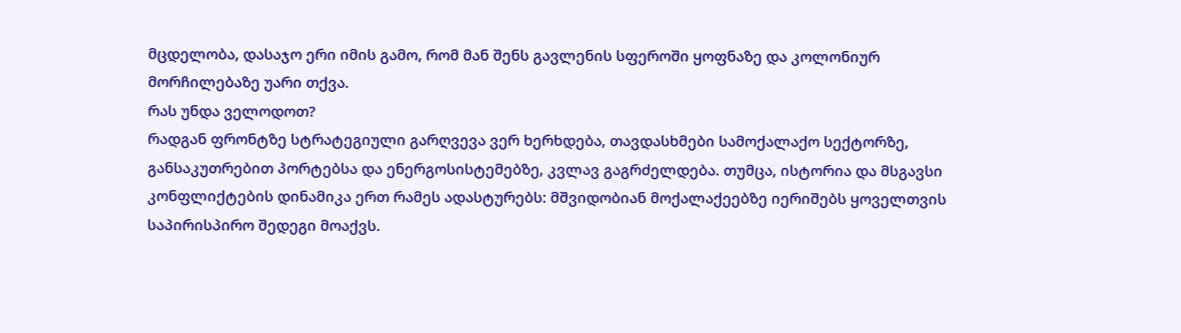მცდელობა, დასაჯო ერი იმის გამო, რომ მან შენს გავლენის სფეროში ყოფნაზე და კოლონიურ მორჩილებაზე უარი თქვა.
რას უნდა ველოდოთ?
რადგან ფრონტზე სტრატეგიული გარღვევა ვერ ხერხდება, თავდასხმები სამოქალაქო სექტორზე, განსაკუთრებით პორტებსა და ენერგოსისტემებზე, კვლავ გაგრძელდება. თუმცა, ისტორია და მსგავსი კონფლიქტების დინამიკა ერთ რამეს ადასტურებს: მშვიდობიან მოქალაქეებზე იერიშებს ყოველთვის საპირისპირო შედეგი მოაქვს.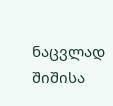ნაცვლად შიშისა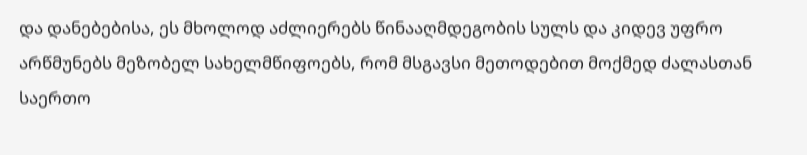და დანებებისა, ეს მხოლოდ აძლიერებს წინააღმდეგობის სულს და კიდევ უფრო არწმუნებს მეზობელ სახელმწიფოებს, რომ მსგავსი მეთოდებით მოქმედ ძალასთან საერთო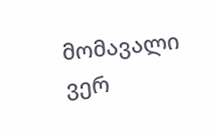მომავალი ვერ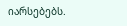იარსებებს.